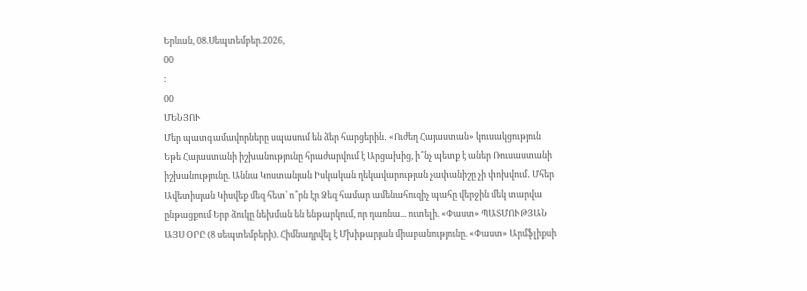Երևան, 08.Սեպտեմբեր.2026,
00
:
00
ՄԵՆՅՈՒ
Մեր պատգամավորները սպասում են ձեր հարցերին․ «Ուժեղ Հայաստան» կուսակցություն Եթե Հայաստանի իշխանությունը հրաժարվում է Արցախից, ի՞նչ պետք է աներ Ռուսաստանի իշխանությունը. Աննա Կոստանյան Իսկական ղեկավարության չափանիշը չի փոխվում․ Մհեր Ավետիսյան Կիսվեք մեզ հետ՝ ո՞րն էր Ձեզ համար ամենահուզիչ պահը վերջին մեկ տարվա ընթացքում Երբ ձուկը նեխման են ենթարկում, որ դառնա... ուտելի. «Փաստ» ՊԱՏՄՈՒԹՅԱՆ ԱՅՍ ՕՐԸ (8 սեպտեմբերի). Հիմնադրվել է Մխիթարյան միաբանությունը. «Փաստ» Արմֆլիքսի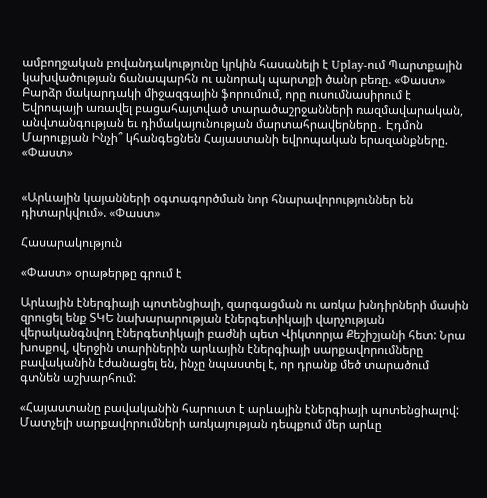ամբողջական բովանդակությունը կրկին հասանելի է Uplay-ում Պարտքային կախվածության ճանապարհն ու անորակ պարտքի ծանր բեռը. «Փաստ» Բարձր մակարդակի միջազգային ֆորումում, որը ուսումնասիրում է Եվրոպայի առավել բացահայտված տարածաշրջանների ռազմավարական, անվտանգության եւ դիմակայունության մարտահրավերները․ Էդմոն Մարուքյան Ինչի՞ կհանգեցնեն Հայաստանի եվրոպական երազանքները. «Փաստ»


«Արևային կայանների օգտագործման նոր հնարավորություններ են դիտարկվում». «Փաստ»

Հասարակություն

«Փաստ» օրաթերթը գրում է

Արևային էներգիայի պոտենցիալի, զարգացման ու առկա խնդիրների մասին զրուցել ենք ՏԿԵ նախարարության էներգետիկայի վարչության վերականգնվող էներգետիկայի բաժնի պետ Վիկտորյա Քեշիշյանի հետ: Նրա խոսքով, վերջին տարիներին արևային էներգիայի սարքավորումները բավականին էժանացել են, ինչը նպաստել է, որ դրանք մեծ տարածում գտնեն աշխարհում:

«Հայաստանը բավականին հարուստ է արևային էներգիայի պոտենցիալով: Մատչելի սարքավորումների առկայության դեպքում մեր արևը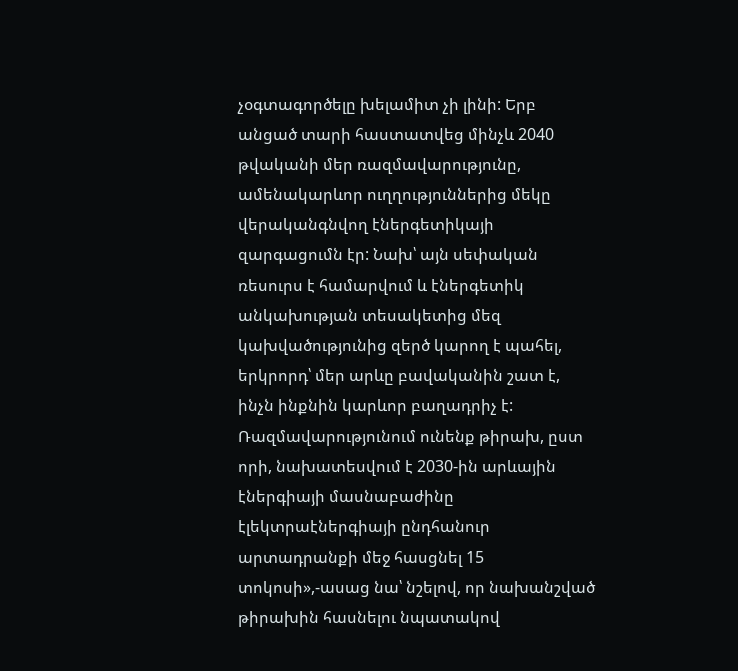չօգտագործելը խելամիտ չի լինի: Երբ անցած տարի հաստատվեց մինչև 2040 թվականի մեր ռազմավարությունը, ամենակարևոր ուղղություններից մեկը վերականգնվող էներգետիկայի զարգացումն էր: Նախ՝ այն սեփական ռեսուրս է համարվում և էներգետիկ անկախության տեսակետից մեզ կախվածությունից զերծ կարող է պահել, երկրորդ՝ մեր արևը բավականին շատ է, ինչն ինքնին կարևոր բաղադրիչ է: Ռազմավարությունում ունենք թիրախ, ըստ որի, նախատեսվում է 2030-ին արևային էներգիայի մասնաբաժինը էլեկտրաէներգիայի ընդհանուր արտադրանքի մեջ հասցնել 15 տոկոսի»,-ասաց նա՝ նշելով, որ նախանշված թիրախին հասնելու նպատակով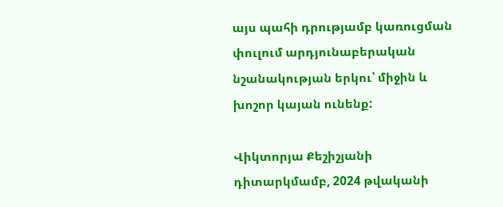այս պահի դրությամբ կառուցման փուլում արդյունաբերական նշանակության երկու՝ միջին և խոշոր կայան ունենք:

Վիկտորյա Քեշիշյանի դիտարկմամբ, 2024 թվականի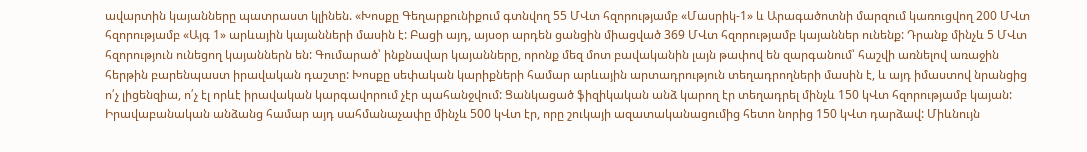ավարտին կայանները պատրաստ կլինեն. «Խոսքը Գեղարքունիքում գտնվող 55 ՄՎտ հզորությամբ «Մասրիկ-1» և Արագածոտնի մարզում կառուցվող 200 ՄՎտ հզորությամբ «Այգ 1» արևային կայանների մասին է: Բացի այդ, այսօր արդեն ցանցին միացված 369 ՄՎտ հզորությամբ կայաններ ունենք: Դրանք մինչև 5 ՄՎտ հզորություն ունեցող կայաններն են: Գումարած՝ ինքնավար կայանները, որոնք մեզ մոտ բավականին լայն թափով են զարգանում՝ հաշվի առնելով առաջին հերթին բարենպաստ իրավական դաշտը: Խոսքը սեփական կարիքների համար արևային արտադրություն տեղադրողների մասին է, և այդ իմաստով նրանցից ո՛չ լիցենզիա, ո՛չ էլ որևէ իրավական կարգավորում չէր պահանջվում: Ցանկացած ֆիզիկական անձ կարող էր տեղադրել մինչև 150 կՎտ հզորությամբ կայան: Իրավաբանական անձանց համար այդ սահմանաչափը մինչև 500 կՎտ էր, որը շուկայի ազատականացումից հետո նորից 150 կՎտ դարձավ: Միևնույն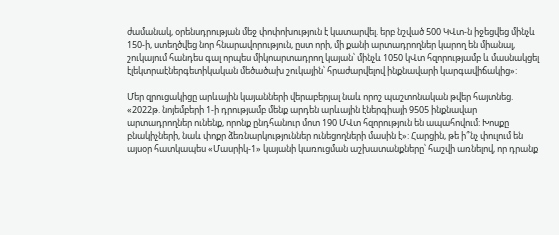ժամանակ, օրենսդրության մեջ փոփոխություն է կատարվել. երբ նշված 500 ԿՎտ-ն իջեցվեց մինչև 150-ի, ստեղծվեց նոր հնարավորություն, ըստ որի, մի քանի արտադրողներ կարող են միանալ, շուկայում հանդես գալ որպես միկոարտադրող կայան՝ մինչև 1050 կՎտ հզորությամբ և մասնակցել էլեկտրաէներգետիկական մեծածախ շուկային՝ հրաժարվելով ինքնավարի կարգավիճակից»:

Մեր զրուցակիցը արևային կայանների վերաբերյալ նաև որոշ պաշտոնական թվեր հայտնեց. «2022թ. նոյեմբերի 1-ի դրությամբ մենք արդեն արևային էներգիայի 9505 ինքնավար արտադրողներ ունենք, որոնք ընդհանուր մոտ 190 ՄՎտ հզորություն են ապահովում: Խոսքը բնակիչների, նաև փոքր ձեռնարկություններ ունեցողների մասին է»: Հարցին, թե ի՞նչ փուլում են այսօր հատկապես «Մասրիկ-1» կայանի կառուցման աշխատանքները՝ հաշվի առնելով, որ դրանք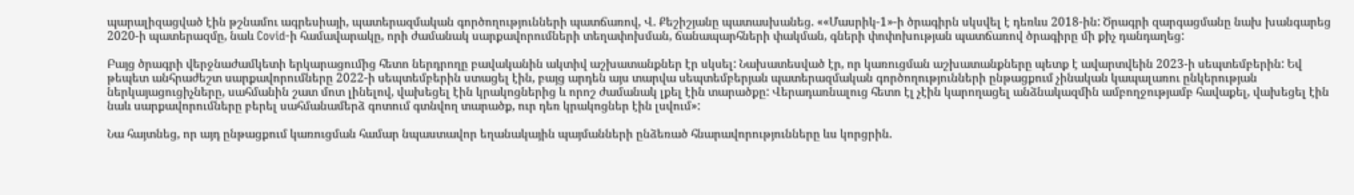պարալիզացված էին թշնամու ագրեսիայի, պատերազմական գործողությունների պատճառով, Վ. Քեշիշյանը պատասխանեց. ««Մասրիկ-1»-ի ծրագիրն սկսվել է դեռևս 2018-ին: Ծրագրի զարգացմանը նախ խանգարեց 2020-ի պատերազմը, նաև Covid-ի համավարակը, որի ժամանակ սարքավորումների տեղափոխման, ճանապարհների փակման, գների փոփոխության պատճառով ծրագիրը մի քիչ դանդաղեց:

Բայց ծրագրի վերջնաժամկետի երկարացումից հետո ներդրողը բավականին ակտիվ աշխատանքներ էր սկսել: Նախատեսված էր, որ կառուցման աշխատանքները պետք է ավարտվեին 2023-ի սեպտեմբերին: Եվ թեպետ անհրաժեշտ սարքավորումները 2022-ի սեպտեմբերին ստացել էին, բայց արդեն այս տարվա սեպտեմբերյան պատերազմական գործողությունների ընթացքում չինական կապալառու ընկերության ներկայացուցիչները, սահմանին շատ մոտ լինելով, վախեցել էին կրակոցներից և որոշ ժամանակ լքել էին տարածքը: Վերադառնալուց հետո էլ չէին կարողացել անձնակազմին ամբողջությամբ հավաքել, վախեցել էին նաև սարքավորումները բերել սահմանամերձ գոտում գտնվող տարածք, ուր դեռ կրակոցներ էին լսվում»:

Նա հայտնեց, որ այդ ընթացքում կառուցման համար նպաստավոր եղանակային պայմանների ընձեռած հնարավորությունները ևս կորցրին.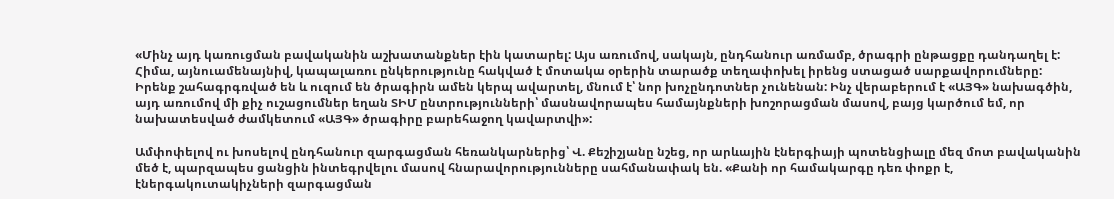«Մինչ այդ կառուցման բավականին աշխատանքներ էին կատարել: Այս առումով, սակայն, ընդհանուր առմամբ, ծրագրի ընթացքը դանդաղել է: Հիմա, այնուամենայնիվ, կապալառու ընկերությունը հակված է մոտակա օրերին տարածք տեղափոխել իրենց ստացած սարքավորումները: Իրենք շահագրգռված են և ուզում են ծրագիրն ամեն կերպ ավարտել, մնում է՝ նոր խոչընդոտներ չունենան: Ինչ վերաբերում է «ԱՅԳ» նախագծին, այդ առումով մի քիչ ուշացումներ եղան ՏԻՄ ընտրությունների՝ մասնավորապես համայնքների խոշորացման մասով, բայց կարծում եմ, որ նախատեսված ժամկետում «ԱՅԳ» ծրագիրը բարեհաջող կավարտվի»:

Ամփոփելով ու խոսելով ընդհանուր զարգացման հեռանկարներից՝ Վ. Քեշիշյանը նշեց, որ արևային էներգիայի պոտենցիալը մեզ մոտ բավականին մեծ է, պարզապես ցանցին ինտեգրվելու մասով հնարավորությունները սահմանափակ են. «Քանի որ համակարգը դեռ փոքր է, էներգակուտակիչների զարգացման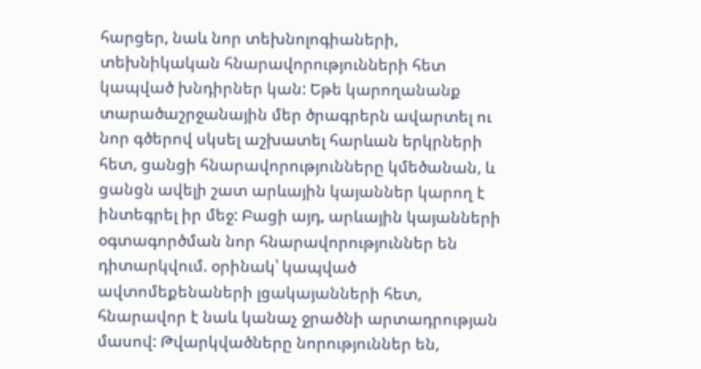հարցեր, նաև նոր տեխնոլոգիաների, տեխնիկական հնարավորությունների հետ կապված խնդիրներ կան: Եթե կարողանանք տարածաշրջանային մեր ծրագրերն ավարտել ու նոր գծերով սկսել աշխատել հարևան երկրների հետ, ցանցի հնարավորությունները կմեծանան, և ցանցն ավելի շատ արևային կայաններ կարող է ինտեգրել իր մեջ: Բացի այդ, արևային կայանների օգտագործման նոր հնարավորություններ են դիտարկվում. օրինակ՝ կապված ավտոմեքենաների լցակայանների հետ, հնարավոր է նաև կանաչ ջրածնի արտադրության մասով: Թվարկվածները նորություններ են,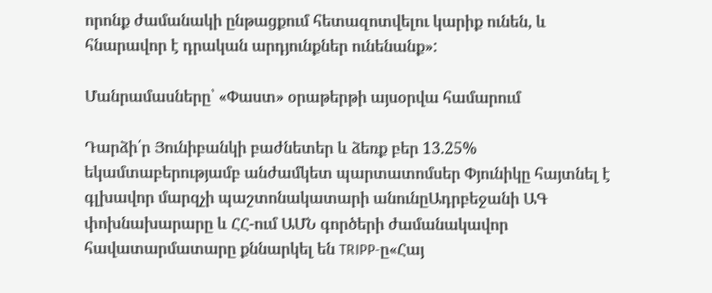որոնք ժամանակի ընթացքում հետազոտվելու կարիք ունեն, և հնարավոր է դրական արդյունքներ ունենանք»:

Մանրամասները՝ «Փաստ» օրաթերթի այսօրվա համարում

Դարձի՛ր Յունիբանկի բաժնետեր և ձեռք բեր 13.25% եկամտաբերությամբ անժամկետ պարտատոմսեր Փյունիկը հայտնել է գլխավոր մարզչի պաշտոնակատարի անունըԱդրբեջանի ԱԳ փոխնախարարը և ՀՀ-ում ԱՄՆ գործերի ժամանակավոր հավատարմատարը քննարկել են TRIPP-ը«Հայ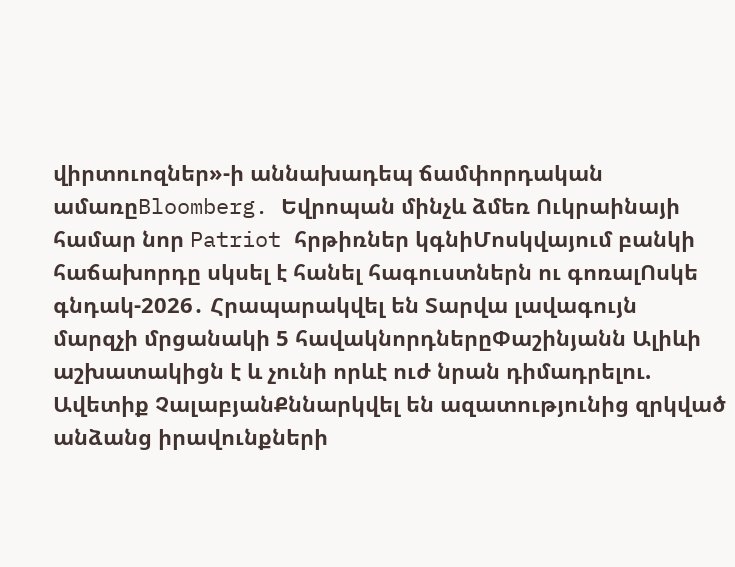վիրտուոզներ»-ի աննախադեպ ճամփորդական ամառըBloomberg. Եվրոպան մինչև ձմեռ Ուկրաինայի համար նոր Patriot հրթիռներ կգնիՄոսկվայում բանկի հաճախորդը սկսել է հանել հագուստներն ու գոռալՈսկե գնդակ-2026․ Հրապարակվել են Տարվա լավագույն մարզչի մրցանակի 5 հավակնորդներըՓաշինյանն Ալիևի աշխատակիցն է և չունի որևէ ուժ նրան դիմադրելու. Ավետիք ՉալաբյանՔննարկվել են ազատությունից զրկված անձանց իրավունքների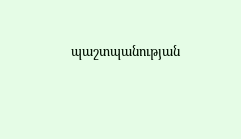պաշտպանության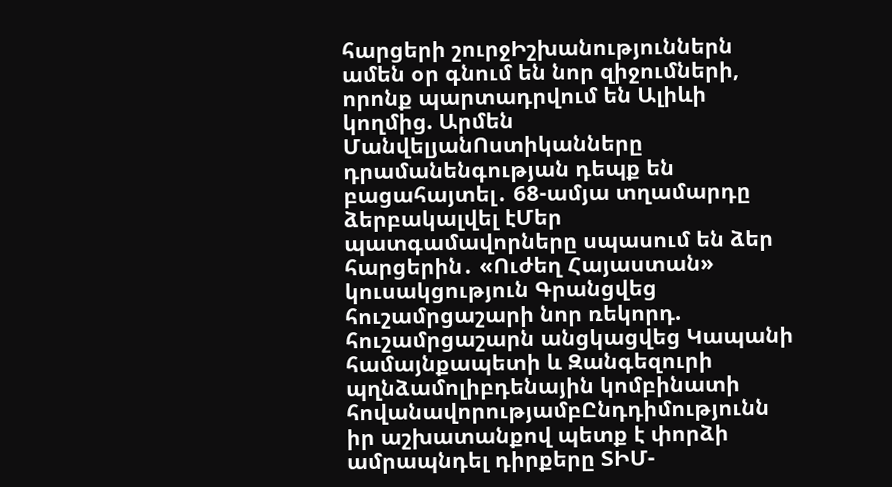հարցերի շուրջԻշխանություններն ամեն օր գնում են նոր զիջումների, որոնք պարտադրվում են Ալիևի կողմից. Արմեն ՄանվելյանՈստիկանները դրամանենգության դեպք են բացահայտել․ 68-ամյա տղամարդը ձերբակալվել էՄեր պատգամավորները սպասում են ձեր հարցերին․ «Ուժեղ Հայաստան» կուսակցություն Գրանցվեց հուշամրցաշարի նոր ռեկորդ. հուշամրցաշարն անցկացվեց Կապանի համայնքապետի և Զանգեզուրի պղնձամոլիբդենային կոմբինատի հովանավորությամբԸնդդիմությունն իր աշխատանքով պետք է փորձի ամրապնդել դիրքերը ՏԻՄ-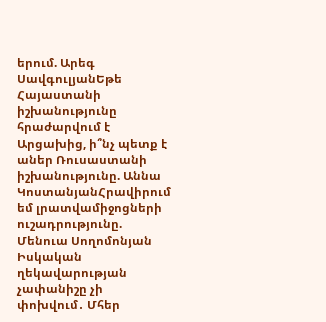երում. Արեգ ՍավգուլյանԵթե Հայաստանի իշխանությունը հրաժարվում է Արցախից, ի՞նչ պետք է աներ Ռուսաստանի իշխանությունը. Աննա ԿոստանյանՀրավիրում եմ լրատվամիջոցների ուշադրությունը. Մենուա Սողոմոնյան Իսկական ղեկավարության չափանիշը չի փոխվում․ Մհեր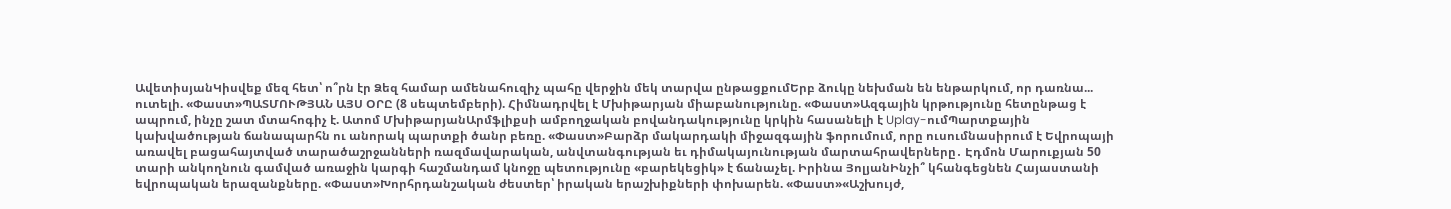ԱվետիսյանԿիսվեք մեզ հետ՝ ո՞րն էր Ձեզ համար ամենահուզիչ պահը վերջին մեկ տարվա ընթացքումԵրբ ձուկը նեխման են ենթարկում, որ դառնա... ուտելի. «Փաստ»ՊԱՏՄՈՒԹՅԱՆ ԱՅՍ ՕՐԸ (8 սեպտեմբերի). Հիմնադրվել է Մխիթարյան միաբանությունը. «Փաստ»Ազգային կրթությունը հետընթաց է ապրում, ինչը շատ մտահոգիչ է. Ատոմ ՄխիթարյանԱրմֆլիքսի ամբողջական բովանդակությունը կրկին հասանելի է Uplay-ումՊարտքային կախվածության ճանապարհն ու անորակ պարտքի ծանր բեռը. «Փաստ»Բարձր մակարդակի միջազգային ֆորումում, որը ուսումնասիրում է Եվրոպայի առավել բացահայտված տարածաշրջանների ռազմավարական, անվտանգության եւ դիմակայունության մարտահրավերները․ Էդմոն Մարուքյան 50 տարի անկողնուն գամված առաջին կարգի հաշմանդամ կնոջը պետությունը «բարեկեցիկ» է ճանաչել. Իրինա ՅոլյանԻնչի՞ կհանգեցնեն Հայաստանի եվրոպական երազանքները. «Փաստ»Խորհրդանշական ժեստեր՝ իրական երաշխիքների փոխարեն. «Փաստ»«Աշխույժ,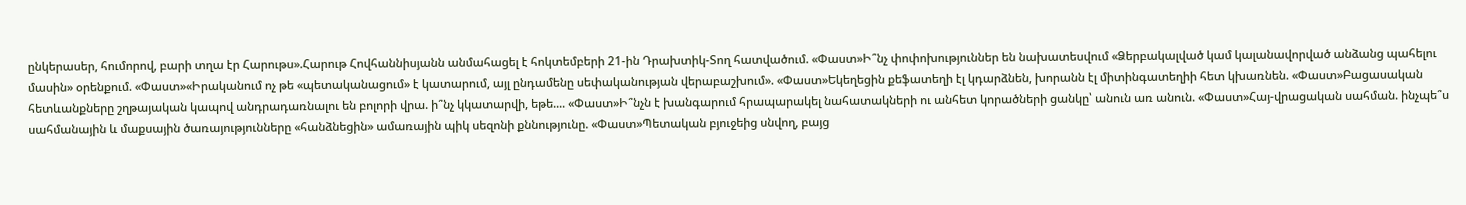ընկերասեր, հումորով, բարի տղա էր Հարութս».Հարութ Հովհաննիսյանն անմահացել է հոկտեմբերի 21-ին Դրախտիկ-Տող հատվածում. «Փաստ»Ի՞նչ փոփոխություններ են նախատեսվում «Ձերբակալված կամ կալանավորված անձանց պահելու մասին» օրենքում. «Փաստ»«Իրականում ոչ թե «պետականացում» է կատարում, այլ ընդամենը սեփականության վերաբաշխում». «Փաստ»Եկեղեցին քեֆատեղի էլ կդարձնեն, խորանն էլ միտինգատեղիի հետ կխառնեն. «Փաստ»Բացասական հետևանքները շղթայական կապով անդրադառնալու են բոլորի վրա. ի՞նչ կկատարվի, եթե.... «Փաստ»Ի՞նչն է խանգարում հրապարակել նահատակների ու անհետ կորածների ցանկը՝ անուն առ անուն. «Փաստ»Հայ-վրացական սահման. ինչպե՞ս սահմանային և մաքսային ծառայությունները «հանձնեցին» ամառային պիկ սեզոնի քննությունը. «Փաստ»Պետական բյուջեից սնվող, բայց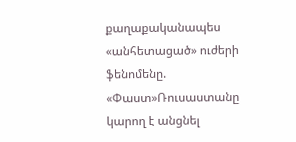քաղաքականապես «անհետացած» ուժերի ֆենոմենը. «Փաստ»Ռուսաստանը կարող է անցնել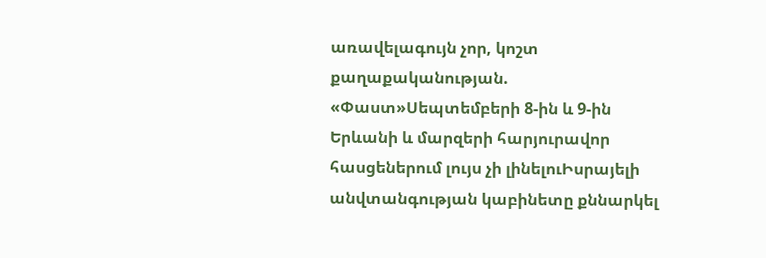առավելագույն չոր, կոշտ քաղաքականության. «Փաստ»Սեպտեմբերի 8-ին և 9-ին Երևանի և մարզերի հարյուրավոր հասցեներում լույս չի լինելուԻսրայելի անվտանգության կաբինետը քննարկել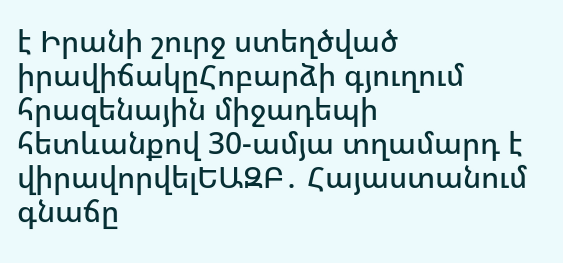է Իրանի շուրջ ստեղծված իրավիճակըՀոբարձի գյուղում հրազենային միջադեպի հետևանքով 30-ամյա տղամարդ է վիրավորվելԵԱԶԲ․ Հայաստանում գնաճը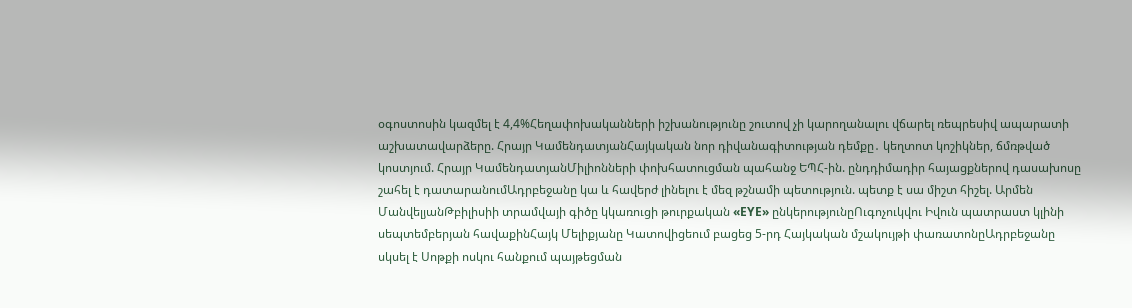օգոստոսին կազմել է 4,4%Հեղափոխականների իշխանությունը շուտով չի կարողանալու վճարել ռեպրեսիվ ապարատի աշխատավարձերը. Հրայր ԿամենդատյանՀայկական նոր դիվանագիտության դեմքը․ կեղտոտ կոշիկներ, ճմռթված կոստյում. Հրայր ԿամենդատյանՄիլիոնների փոխհատուցման պահանջ ԵՊՀ-ին. ընդդիմադիր հայացքներով դասախոսը շահել է դատարանումԱդրբեջանը կա և հավերժ լինելու է մեզ թշնամի պետություն. պետք է սա միշտ հիշել. Արմեն ՄանվելյանԹբիլիսիի տրամվայի գիծը կկառուցի թուրքական «EYE» ընկերությունըՈւգոչուկվու Իվուն պատրաստ կլինի սեպտեմբերյան հավաքինՀայկ Մելիքյանը Կատովիցեում բացեց 5-րդ Հայկական մշակույթի փառատոնըԱդրբեջանը սկսել է Սոթքի ոսկու հանքում պայթեցման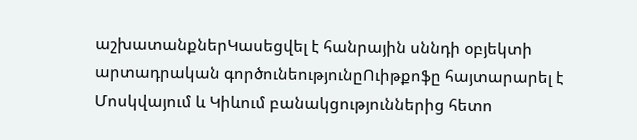աշխատանքներԿասեցվել է հանրային սննդի օբյեկտի արտադրական գործունեությունըՈւիթքոֆը հայտարարել է Մոսկվայում և Կիևում բանակցություններից հետո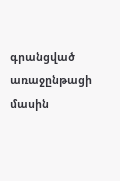գրանցված առաջընթացի մասին